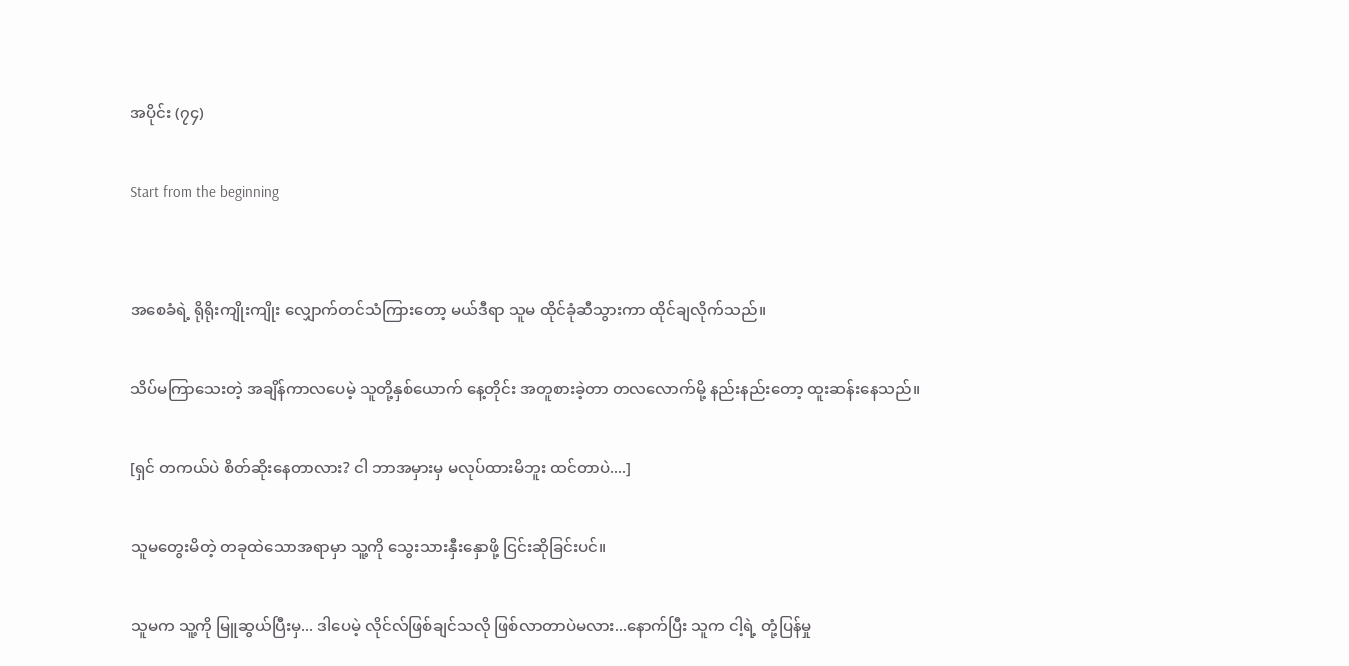အပိုင်း (၇၄)

Start from the beginning


အစေခံရဲ့ ရိုရိုးကျိုးကျိုး လျှောက်တင်သံကြားတော့ မယ်ဒီရာ သူမ ထိုင်ခုံဆီသွားကာ ထိုင်ချလိုက်သည်။

သိပ်မကြာသေးတဲ့ အချိန်ကာလပေမဲ့ သူတို့နှစ်ယောက် နေ့တိုင်း အတူစားခဲ့တာ တလလောက်မို့ နည်းနည်းတော့ ထူးဆန်းနေသည်။

[ရှင် တကယ်ပဲ စိတ်ဆိုးနေတာလား? ငါ ဘာအမှားမှ မလုပ်ထားမိဘူး ထင်တာပဲ....]

သူမတွေးမိတဲ့ တခုထဲသောအရာမှာ သူ့ကို သွေးသားနှီးနှောဖို့ ငြင်းဆိုခြင်းပင်။

သူမက သူ့ကို မြူဆွယ်ပြီးမှ... ဒါပေမဲ့ လိုင်လ်ဖြစ်ချင်သလို ဖြစ်လာတာပဲမလား...နောက်ပြီး သူက ငါ့ရဲ့ တုံ့ပြန်မှု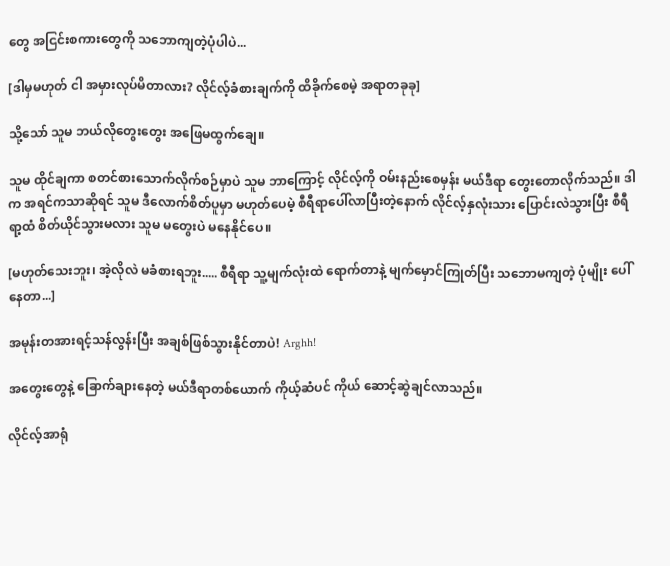တွေ အငြင်းစကားတွေကို သဘောကျတဲ့ပုံပါပဲ...

[ဒါမှမဟုတ် ငါ အမှားလုပ်မိတာလား? လိုင်လ့်ခံစားချက်ကို ထိခိုက်စေမဲ့ အရာတခုခု]

သို့သော် သူမ ဘယ်လိုတွေးတွေး အဖြေမထွက်ချေ။

သူမ ထိုင်ချကာ စတင်စားသောက်လိုက်စဉ်မှာပဲ သူမ ဘာကြောင့် လိုင်လ့်ကို ဝမ်းနည်းစေမှန်း မယ်ဒီရာ တွေးတောလိုက်သည်။ ဒါက အရင်ကသာဆိုရင် သူမ ဒီလောက်စိတ်ပူမှာ မဟုတ်ပေမဲ့ စီရီရာပေါ်လာပြီးတဲ့နောက် လိုင်လ့်နှလုံးသား ပြောင်းလဲသွားပြီး စီရီရာ့ထံ စိတ်ယိုင်သွားမလား သူမ မတွေးပဲ မနေနိုင်ပေ။

[မဟုတ်သေးဘူး၊ အဲ့လိုလဲ မခံစားရဘူး..... စီရီရာ သူ့မျက်လုံးထဲ ရောက်တာနဲ့ မျက်မှောင်ကြုတ်ပြီး သဘောမကျတဲ့ ပုံမျိုး ပေါ်နေတာ...]

အမုန်းတအားရင့်သန်လွန်းပြီး အချစ်ဖြစ်သွားနိုင်တာပဲ! Arghh!

အတွေးတွေနဲ့ ခြောက်ချားနေတဲ့ မယ်ဒီရာတစ်ယောက် ကိုယ့်ဆံပင် ကိုယ် ဆောင့်ဆွဲချင်လာသည်။

လိုင်လ့်အာရုံ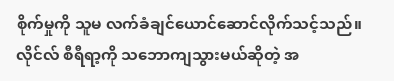စိုက်မှုကို သူမ လက်ခံချင်ယောင်ဆောင်လိုက်သင့်သည်။ လိုင်လ် စီရီရာ့ကို သဘောကျသွားမယ်ဆိုတဲ့ အ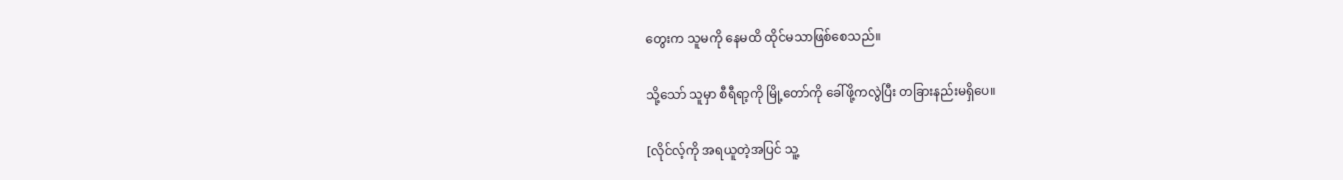တွေးက သူမကို နေမထိ ထိုင်မသာဖြစ်စေသည်။

သို့သော် သူမှာ စီရီရာ့ကို မြို့တော်ကို ခေါ်ဖို့ကလွဲပြီး တခြားနည်းမရှိပေ။

[လိုင်လ့်ကို အရယူတဲ့အပြင် သူ့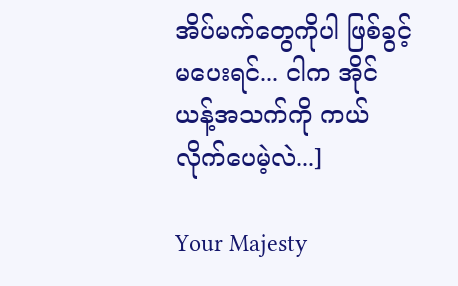အိပ်မက်တွေကိုပါ ဖြစ်ခွင့်မပေးရင်... ငါက အိုင်ယန့်အသက်ကို ကယ်လိုက်ပေမဲ့လဲ...]

Your Majesty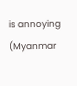is annoying (Myanmar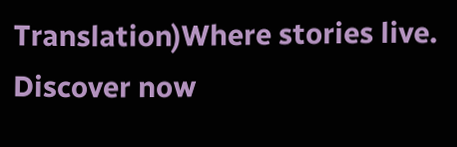Translation)Where stories live. Discover now